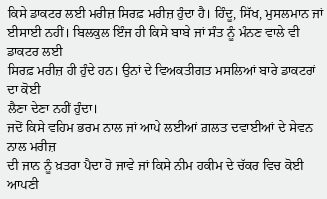ਕਿਸੇ ਡਾਕਟਰ ਲਈ ਮਰੀਜ਼ ਸਿਰਫ਼ ਮਰੀਜ਼ ਹੁੰਦਾ ਹੈ। ਹਿੰਦੂ, ਸਿੱਖ, ਮੁਸਲਮਾਨ ਜਾਂ
ਈਸਾਈ ਨਹੀਂ। ਬਿਲਕੁਲ ਇੰਜ ਹੀ ਕਿਸੇ ਬਾਬੇ ਜਾਂ ਸੰਤ ਨੂੰ ਮੰਨਣ ਵਾਲੇ ਵੀ ਡਾਕਟਰ ਲਈ
ਸਿਰਫ਼ ਮਰੀਜ਼ ਹੀ ਹੁੰਦੇ ਹਨ। ਉਨਾਂ ਦੇ ਵਿਅਕਤੀਗਤ ਮਸਲਿਆਂ ਬਾਰੇ ਡਾਕਟਰਾਂ ਦਾ ਕੋਈ
ਲੈਣਾ ਦੇਣਾ ਨਹੀਂ ਹੁੰਦਾ।
ਜਦੋਂ ਕਿਸੇ ਵਹਿਮ ਭਰਮ ਨਾਲ ਜਾਂ ਆਪੇ ਲਈਆਂ ਗ਼ਲਤ ਦਵਾਈਆਂ ਦੇ ਸੇਵਨ ਨਾਲ ਮਰੀਜ਼
ਦੀ ਜਾਨ ਨੂੰ ਖ਼ਤਰਾ ਪੈਦਾ ਹੋ ਜਾਵੇ ਜਾਂ ਕਿਸੇ ਨੀਮ ਹਕੀਮ ਦੇ ਚੱਕਰ ਵਿਚ ਕੋਈ ਆਪਣੀ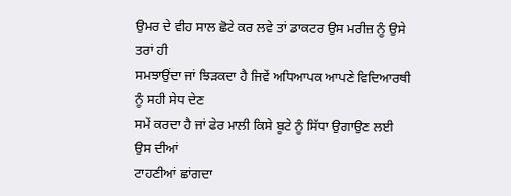ਉਮਰ ਦੇ ਵੀਹ ਸਾਲ ਛੋਟੇ ਕਰ ਲਵੇ ਤਾਂ ਡਾਕਟਰ ਉਸ ਮਰੀਜ਼ ਨੂੰ ਉਸੇ ਤਰਾਂ ਹੀ
ਸਮਝਾਉਂਦਾ ਜਾਂ ਝਿੜਕਦਾ ਹੈ ਜਿਵੇਂ ਅਧਿਆਪਕ ਆਪਣੇ ਵਿਦਿਆਰਥੀ ਨੂੰ ਸਹੀ ਸੇਧ ਦੇਣ
ਸਮੇਂ ਕਰਦਾ ਹੈ ਜਾਂ ਫੇਰ ਮਾਲੀ ਕਿਸੇ ਬੂਟੇ ਨੂੰ ਸਿੱਧਾ ਉਗਾਉਣ ਲਈ ਉਸ ਦੀਆਂ
ਟਾਹਣੀਆਂ ਛਾਂਗਦਾ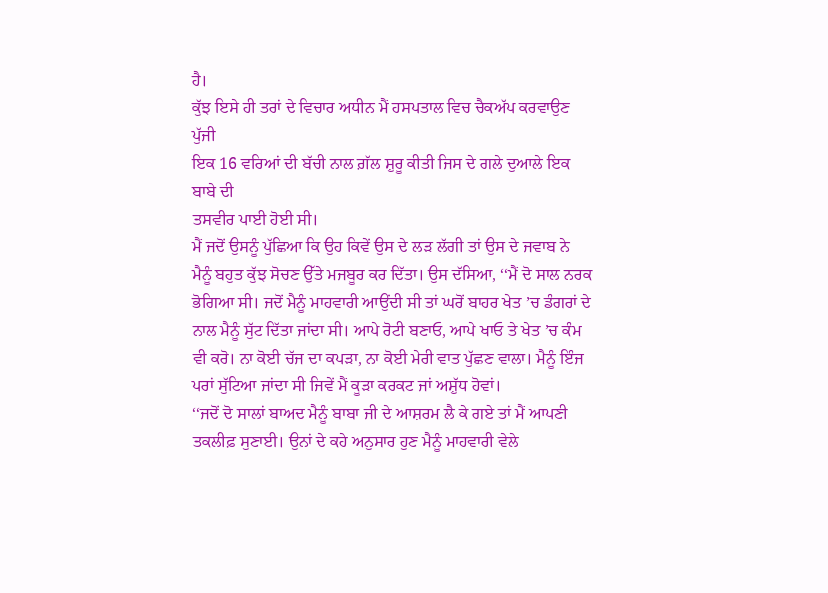ਹੈ।
ਕੁੱਝ ਇਸੇ ਹੀ ਤਰਾਂ ਦੇ ਵਿਚਾਰ ਅਧੀਨ ਮੈਂ ਹਸਪਤਾਲ ਵਿਚ ਚੈਕਅੱਪ ਕਰਵਾਉਣ ਪੁੱਜੀ
ਇਕ 16 ਵਰਿਆਂ ਦੀ ਬੱਚੀ ਨਾਲ ਗ਼ੱਲ ਸ਼ੁਰੂ ਕੀਤੀ ਜਿਸ ਦੇ ਗਲੇ ਦੁਆਲੇ ਇਕ ਬਾਬੇ ਦੀ
ਤਸਵੀਰ ਪਾਈ ਹੋਈ ਸੀ।
ਮੈਂ ਜਦੋਂ ਉਸਨੂੰ ਪੁੱਛਿਆ ਕਿ ਉਹ ਕਿਵੇਂ ਉਸ ਦੇ ਲੜ ਲੱਗੀ ਤਾਂ ਉਸ ਦੇ ਜਵਾਬ ਨੇ
ਮੈਨੂੰ ਬਹੁਤ ਕੁੱਝ ਸੋਚਣ ਉੱਤੇ ਮਜਬੂਰ ਕਰ ਦਿੱਤਾ। ਉਸ ਦੱਸਿਆ, ‘‘ਮੈਂ ਦੋ ਸਾਲ ਨਰਕ
ਭੋਗਿਆ ਸੀ। ਜਦੋਂ ਮੈਨੂੰ ਮਾਹਵਾਰੀ ਆਉਂਦੀ ਸੀ ਤਾਂ ਘਰੋਂ ਬਾਹਰ ਖੇਤ ’ਚ ਡੰਗਰਾਂ ਦੇ
ਨਾਲ ਮੈਨੂੰ ਸੁੱਟ ਦਿੱਤਾ ਜਾਂਦਾ ਸੀ। ਆਪੇ ਰੋਟੀ ਬਣਾਓ, ਆਪੇ ਖਾਓ ਤੇ ਖੇਤ ’ਚ ਕੰਮ
ਵੀ ਕਰੋ। ਨਾ ਕੋਈ ਚੱਜ ਦਾ ਕਪੜਾ, ਨਾ ਕੋਈ ਮੇਰੀ ਵਾਤ ਪੁੱਛਣ ਵਾਲਾ। ਮੈਨੂੰ ਇੰਜ
ਪਰਾਂ ਸੁੱਟਿਆ ਜਾਂਦਾ ਸੀ ਜਿਵੇਂ ਮੈਂ ਕੂੜਾ ਕਰਕਟ ਜਾਂ ਅਸ਼ੁੱਧ ਹੋਵਾਂ।
‘‘ਜਦੋਂ ਦੋ ਸਾਲਾਂ ਬਾਅਦ ਮੈਨੂੰ ਬਾਬਾ ਜੀ ਦੇ ਆਸ਼ਰਮ ਲੈ ਕੇ ਗਏ ਤਾਂ ਮੈਂ ਆਪਣੀ
ਤਕਲੀਫ਼ ਸੁਣਾਈ। ਉਨਾਂ ਦੇ ਕਹੇ ਅਨੁਸਾਰ ਹੁਣ ਮੈਨੂੰ ਮਾਹਵਾਰੀ ਵੇਲੇ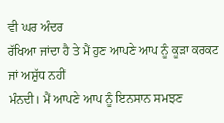ਵੀ ਘਰ ਅੰਦਰ
ਰੱਖਿਆ ਜਾਂਦਾ ਹੈ ਤੇ ਮੈਂ ਹੁਣ ਆਪਣੇ ਆਪ ਨੂੰ ਕੂੜਾ ਕਰਕਟ ਜਾਂ ਅਸ਼ੁੱਧ ਨਹੀਂ
ਮੰਨਦੀ। ਮੈਂ ਆਪਣੇ ਆਪ ਨੂੰ ਇਨਸਾਨ ਸਮਝਣ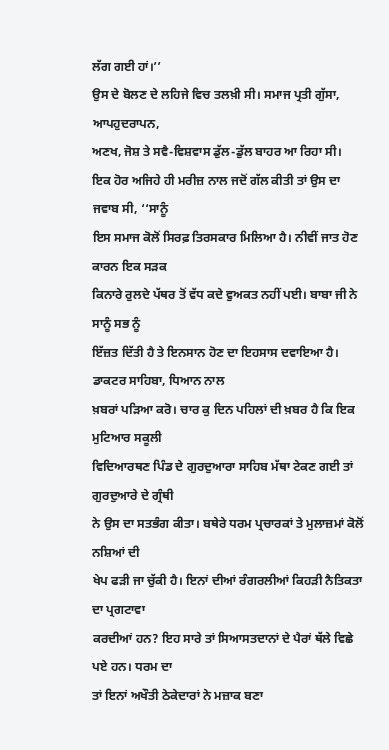ਲੱਗ ਗਈ ਹਾਂ।’’
ਉਸ ਦੇ ਬੋਲਣ ਦੇ ਲਹਿਜੇ ਵਿਚ ਤਲਖ਼ੀ ਸੀ। ਸਮਾਜ ਪ੍ਰਤੀ ਗੁੱਸਾ, ਆਪਹੁਦਰਾਪਨ,
ਅਣਖ, ਜੋਸ਼ ਤੇ ਸਵੈ-ਵਿਸ਼ਵਾਸ ਡੁੱਲ-ਡੁੱਲ ਬਾਹਰ ਆ ਰਿਹਾ ਸੀ।
ਇਕ ਹੋਰ ਅਜਿਹੇ ਹੀ ਮਰੀਜ਼ ਨਾਲ ਜਦੋਂ ਗੱਲ ਕੀਤੀ ਤਾਂ ਉਸ ਦਾ ਜਵਾਬ ਸੀ, ‘‘ਸਾਨੂੰ
ਇਸ ਸਮਾਜ ਕੋਲੋਂ ਸਿਰਫ਼ ਤਿਰਸਕਾਰ ਮਿਲਿਆ ਹੈ। ਨੀਵੀਂ ਜਾਤ ਹੋਣ ਕਾਰਨ ਇਕ ਸੜਕ
ਕਿਨਾਰੇ ਰੁਲਦੇ ਪੱਥਰ ਤੋਂ ਵੱਧ ਕਦੇ ਵੁਅਕਤ ਨਹੀਂ ਪਈ। ਬਾਬਾ ਜੀ ਨੇ ਸਾਨੂੰ ਸਭ ਨੂੰ
ਇੱਜ਼ਤ ਦਿੱਤੀ ਹੈ ਤੇ ਇਨਸਾਨ ਹੋਣ ਦਾ ਇਹਸਾਸ ਦਵਾਇਆ ਹੈ। ਡਾਕਟਰ ਸਾਹਿਬਾ, ਧਿਆਨ ਨਾਲ
ਖ਼ਬਰਾਂ ਪੜਿਆ ਕਰੋ। ਚਾਰ ਕੁ ਦਿਨ ਪਹਿਲਾਂ ਦੀ ਖ਼ਬਰ ਹੈ ਕਿ ਇਕ ਮੁਟਿਆਰ ਸਕੂਲੀ
ਵਿਦਿਆਰਥਣ ਪਿੰਡ ਦੇ ਗੁਰਦੁਆਰਾ ਸਾਹਿਬ ਮੱਥਾ ਟੇਕਣ ਗਈ ਤਾਂ ਗੁਰਦੁਆਰੇ ਦੇ ਗ੍ਰੰਥੀ
ਨੇ ਉਸ ਦਾ ਸਤਭੰਗ ਕੀਤਾ। ਬਥੇਰੇ ਧਰਮ ਪ੍ਰਚਾਰਕਾਂ ਤੇ ਮੁਲਾਜ਼ਮਾਂ ਕੋਲੋਂ ਨਸ਼ਿਆਂ ਦੀ
ਖੇਪ ਫੜੀ ਜਾ ਚੁੱਕੀ ਹੈ। ਇਨਾਂ ਦੀਆਂ ਰੰਗਰਲੀਆਂ ਕਿਹੜੀ ਨੈਤਿਕਤਾ ਦਾ ਪ੍ਰਗਟਾਵਾ
ਕਰਦੀਆਂ ਹਨ? ਇਹ ਸਾਰੇ ਤਾਂ ਸਿਆਸਤਦਾਨਾਂ ਦੇ ਪੈਰਾਂ ਥੱਲੇ ਵਿਛੇ ਪਏ ਹਨ। ਧਰਮ ਦਾ
ਤਾਂ ਇਨਾਂ ਅਖੌਤੀ ਠੇਕੇਦਾਰਾਂ ਨੇ ਮਜ਼ਾਕ ਬਣਾ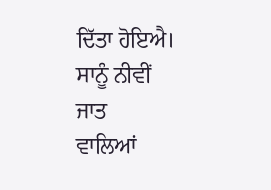ਦਿੱਤਾ ਹੋਇਐ। ਸਾਨੂੰ ਨੀਵੀਂ ਜਾਤ
ਵਾਲਿਆਂ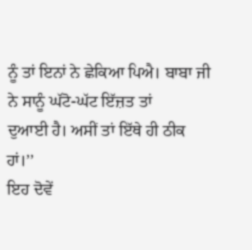ਨੂੰ ਤਾਂ ਇਨਾਂ ਨੇ ਛੇਕਿਆ ਪਿਐ। ਬਾਬਾ ਜੀ ਨੇ ਸਾਨੂੰ ਘੱਟੋ-ਘੱਟ ਇੱਜ਼ਤ ਤਾਂ
ਦੁਆਈ ਹੈ। ਅਸੀਂ ਤਾਂ ਇੱਥੇ ਹੀ ਠੀਕ ਹਾਂ।’’
ਇਹ ਦੋਵੇਂ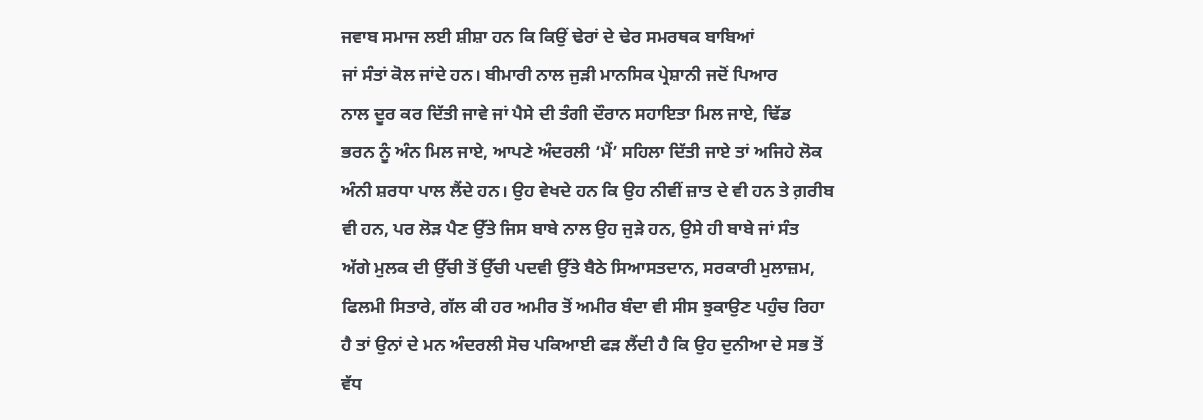ਜਵਾਬ ਸਮਾਜ ਲਈ ਸ਼ੀਸ਼ਾ ਹਨ ਕਿ ਕਿਉਂ ਢੇਰਾਂ ਦੇ ਢੇਰ ਸਮਰਥਕ ਬਾਬਿਆਂ
ਜਾਂ ਸੰਤਾਂ ਕੋਲ ਜਾਂਦੇ ਹਨ। ਬੀਮਾਰੀ ਨਾਲ ਜੁੜੀ ਮਾਨਸਿਕ ਪ੍ਰੇਸ਼ਾਨੀ ਜਦੋਂ ਪਿਆਰ
ਨਾਲ ਦੂਰ ਕਰ ਦਿੱਤੀ ਜਾਵੇ ਜਾਂ ਪੈਸੇ ਦੀ ਤੰਗੀ ਦੌਰਾਨ ਸਹਾਇਤਾ ਮਿਲ ਜਾਏ, ਢਿੱਡ
ਭਰਨ ਨੂੰ ਅੰਨ ਮਿਲ ਜਾਏ, ਆਪਣੇ ਅੰਦਰਲੀ ‘ਮੈਂ’ ਸਹਿਲਾ ਦਿੱਤੀ ਜਾਏ ਤਾਂ ਅਜਿਹੇ ਲੋਕ
ਅੰਨੀ ਸ਼ਰਧਾ ਪਾਲ ਲੈਂਦੇ ਹਨ। ਉਹ ਵੇਖਦੇ ਹਨ ਕਿ ਉਹ ਨੀਵੀਂ ਜ਼ਾਤ ਦੇ ਵੀ ਹਨ ਤੇ ਗ਼ਰੀਬ
ਵੀ ਹਨ, ਪਰ ਲੋੜ ਪੈਣ ਉੱਤੇ ਜਿਸ ਬਾਬੇ ਨਾਲ ਉਹ ਜੁੜੇ ਹਨ, ਉਸੇ ਹੀ ਬਾਬੇ ਜਾਂ ਸੰਤ
ਅੱਗੇ ਮੁਲਕ ਦੀ ਉੱਚੀ ਤੋਂ ਉੱਚੀ ਪਦਵੀ ਉੱਤੇ ਬੈਠੇ ਸਿਆਸਤਦਾਨ, ਸਰਕਾਰੀ ਮੁਲਾਜ਼ਮ,
ਫਿਲਮੀ ਸਿਤਾਰੇ, ਗੱਲ ਕੀ ਹਰ ਅਮੀਰ ਤੋਂ ਅਮੀਰ ਬੰਦਾ ਵੀ ਸੀਸ ਝੁਕਾਉਣ ਪਹੁੰਚ ਰਿਹਾ
ਹੈ ਤਾਂ ਉਨਾਂ ਦੇ ਮਨ ਅੰਦਰਲੀ ਸੋਚ ਪਕਿਆਈ ਫੜ ਲੈਂਦੀ ਹੈ ਕਿ ਉਹ ਦੁਨੀਆ ਦੇ ਸਭ ਤੋਂ
ਵੱਧ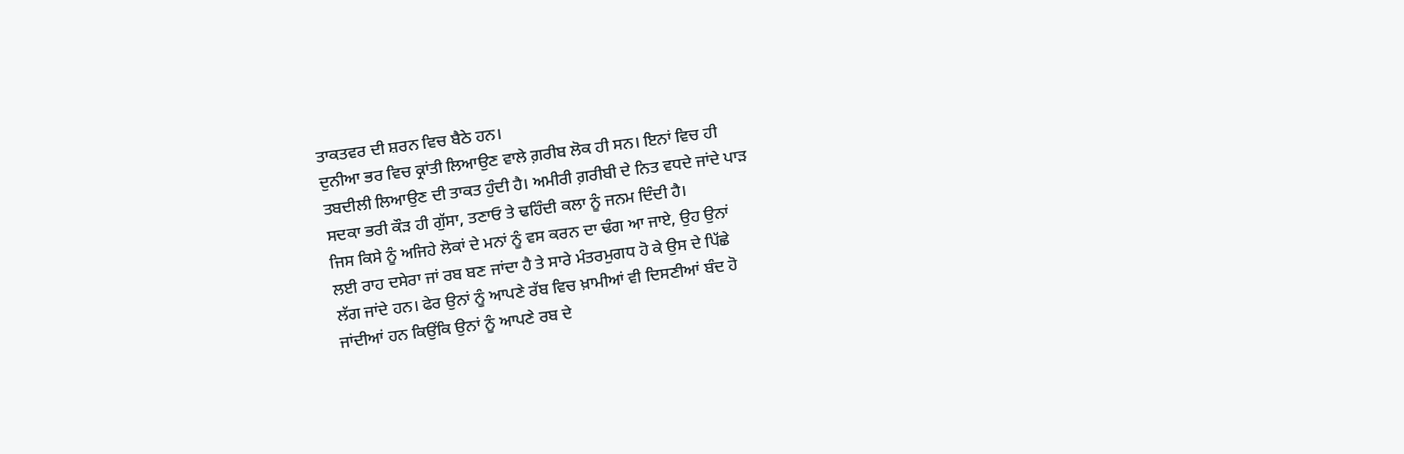ਤਾਕਤਵਰ ਦੀ ਸ਼ਰਨ ਵਿਚ ਬੈਠੇ ਹਨ।
ਦੁਨੀਆ ਭਰ ਵਿਚ ਕ੍ਰਾਂਤੀ ਲਿਆਉਣ ਵਾਲੇ ਗ਼ਰੀਬ ਲੋਕ ਹੀ ਸਨ। ਇਨਾਂ ਵਿਚ ਹੀ
ਤਬਦੀਲੀ ਲਿਆਉਣ ਦੀ ਤਾਕਤ ਹੁੰਦੀ ਹੈ। ਅਮੀਰੀ ਗ਼ਰੀਬੀ ਦੇ ਨਿਤ ਵਧਦੇ ਜਾਂਦੇ ਪਾੜ
ਸਦਕਾ ਭਰੀ ਕੌੜ ਹੀ ਗੁੱਸਾ, ਤਣਾਓ ਤੇ ਢਹਿੰਦੀ ਕਲਾ ਨੂੰ ਜਨਮ ਦਿੰਦੀ ਹੈ।
ਜਿਸ ਕਿਸੇ ਨੂੰ ਅਜਿਹੇ ਲੋਕਾਂ ਦੇ ਮਨਾਂ ਨੂੰ ਵਸ ਕਰਨ ਦਾ ਢੰਗ ਆ ਜਾਏ, ਉਹ ਉਨਾਂ
ਲਈ ਰਾਹ ਦਸੇਰਾ ਜਾਂ ਰਬ ਬਣ ਜਾਂਦਾ ਹੈ ਤੇ ਸਾਰੇ ਮੰਤਰਮੁਗਧ ਹੋ ਕੇ ਉਸ ਦੇ ਪਿੱਛੇ
ਲੱਗ ਜਾਂਦੇ ਹਨ। ਫੇਰ ਉਨਾਂ ਨੂੰ ਆਪਣੇ ਰੱਬ ਵਿਚ ਖ਼ਾਮੀਆਂ ਵੀ ਦਿਸਣੀਆਂ ਬੰਦ ਹੋ
ਜਾਂਦੀਆਂ ਹਨ ਕਿਉਂਕਿ ਉਨਾਂ ਨੂੰ ਆਪਣੇ ਰਬ ਦੇ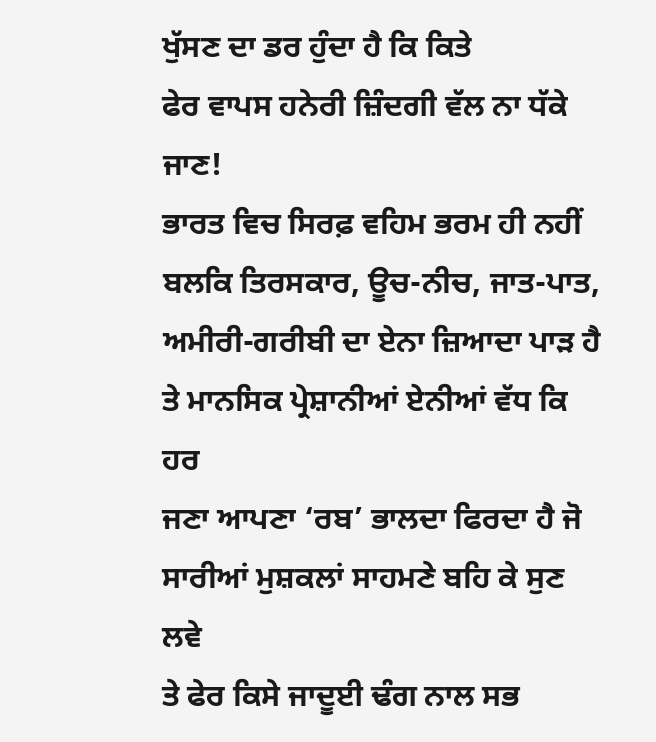ਖੁੱਸਣ ਦਾ ਡਰ ਹੁੰਦਾ ਹੈ ਕਿ ਕਿਤੇ
ਫੇਰ ਵਾਪਸ ਹਨੇਰੀ ਜ਼ਿੰਦਗੀ ਵੱਲ ਨਾ ਧੱਕੇ ਜਾਣ!
ਭਾਰਤ ਵਿਚ ਸਿਰਫ਼ ਵਹਿਮ ਭਰਮ ਹੀ ਨਹੀਂ ਬਲਕਿ ਤਿਰਸਕਾਰ, ਊਚ-ਨੀਚ, ਜਾਤ-ਪਾਤ,
ਅਮੀਰੀ-ਗਰੀਬੀ ਦਾ ਏਨਾ ਜ਼ਿਆਦਾ ਪਾੜ ਹੈ ਤੇ ਮਾਨਸਿਕ ਪ੍ਰੇਸ਼ਾਨੀਆਂ ਏਨੀਆਂ ਵੱਧ ਕਿ ਹਰ
ਜਣਾ ਆਪਣਾ ‘ਰਬ’ ਭਾਲਦਾ ਫਿਰਦਾ ਹੈ ਜੋ ਸਾਰੀਆਂ ਮੁਸ਼ਕਲਾਂ ਸਾਹਮਣੇ ਬਹਿ ਕੇ ਸੁਣ ਲਵੇ
ਤੇ ਫੇਰ ਕਿਸੇ ਜਾਦੂਈ ਢੰਗ ਨਾਲ ਸਭ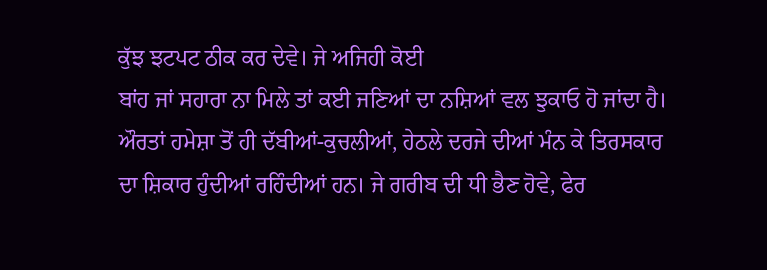ਕੁੱਝ ਝਟਪਟ ਠੀਕ ਕਰ ਦੇਵੇ। ਜੇ ਅਜਿਹੀ ਕੋਈ
ਬਾਂਹ ਜਾਂ ਸਹਾਰਾ ਨਾ ਮਿਲੇ ਤਾਂ ਕਈ ਜਣਿਆਂ ਦਾ ਨਸ਼ਿਆਂ ਵਲ ਝੁਕਾਓ ਹੋ ਜਾਂਦਾ ਹੈ।
ਔਰਤਾਂ ਹਮੇਸ਼ਾ ਤੋਂ ਹੀ ਦੱਬੀਆਂ-ਕੁਚਲੀਆਂ, ਹੇਠਲੇ ਦਰਜੇ ਦੀਆਂ ਮੰਨ ਕੇ ਤਿਰਸਕਾਰ
ਦਾ ਸ਼ਿਕਾਰ ਹੁੰਦੀਆਂ ਰਹਿੰਦੀਆਂ ਹਨ। ਜੇ ਗਰੀਬ ਦੀ ਧੀ ਭੈਣ ਹੋਵੇ, ਫੇਰ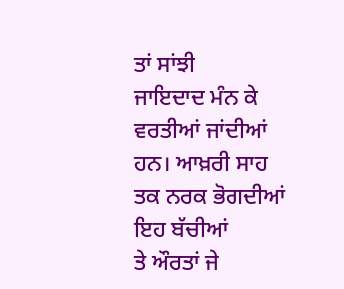ਤਾਂ ਸਾਂਝੀ
ਜਾਇਦਾਦ ਮੰਨ ਕੇ ਵਰਤੀਆਂ ਜਾਂਦੀਆਂ ਹਨ। ਆਖ਼ਰੀ ਸਾਹ ਤਕ ਨਰਕ ਭੋਗਦੀਆਂ ਇਹ ਬੱਚੀਆਂ
ਤੇ ਔਰਤਾਂ ਜੇ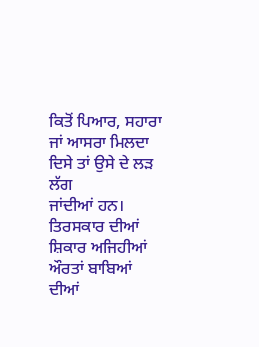ਕਿਤੋਂ ਪਿਆਰ, ਸਹਾਰਾ ਜਾਂ ਆਸਰਾ ਮਿਲਦਾ ਦਿਸੇ ਤਾਂ ਉਸੇ ਦੇ ਲੜ ਲੱਗ
ਜਾਂਦੀਆਂ ਹਨ।
ਤਿਰਸਕਾਰ ਦੀਆਂ ਸ਼ਿਕਾਰ ਅਜਿਹੀਆਂ ਔਰਤਾਂ ਬਾਬਿਆਂ ਦੀਆਂ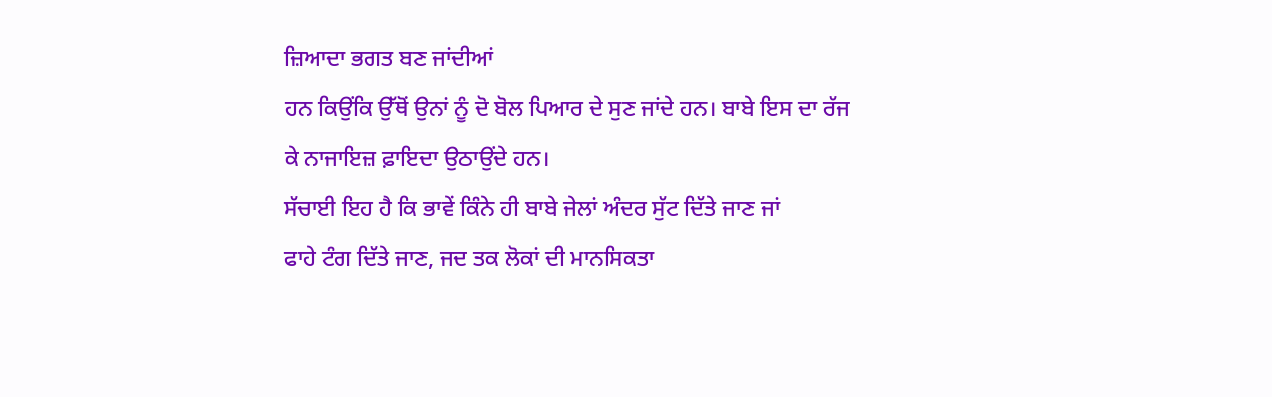ਜ਼ਿਆਦਾ ਭਗਤ ਬਣ ਜਾਂਦੀਆਂ
ਹਨ ਕਿਉਂਕਿ ਉੱਥੋਂ ਉਨਾਂ ਨੂੰ ਦੋ ਬੋਲ ਪਿਆਰ ਦੇ ਸੁਣ ਜਾਂਦੇ ਹਨ। ਬਾਬੇ ਇਸ ਦਾ ਰੱਜ
ਕੇ ਨਾਜਾਇਜ਼ ਫ਼ਾਇਦਾ ਉਠਾਉਂਦੇ ਹਨ।
ਸੱਚਾਈ ਇਹ ਹੈ ਕਿ ਭਾਵੇਂ ਕਿੰਨੇ ਹੀ ਬਾਬੇ ਜੇਲਾਂ ਅੰਦਰ ਸੁੱਟ ਦਿੱਤੇ ਜਾਣ ਜਾਂ
ਫਾਹੇ ਟੰਗ ਦਿੱਤੇ ਜਾਣ, ਜਦ ਤਕ ਲੋਕਾਂ ਦੀ ਮਾਨਸਿਕਤਾ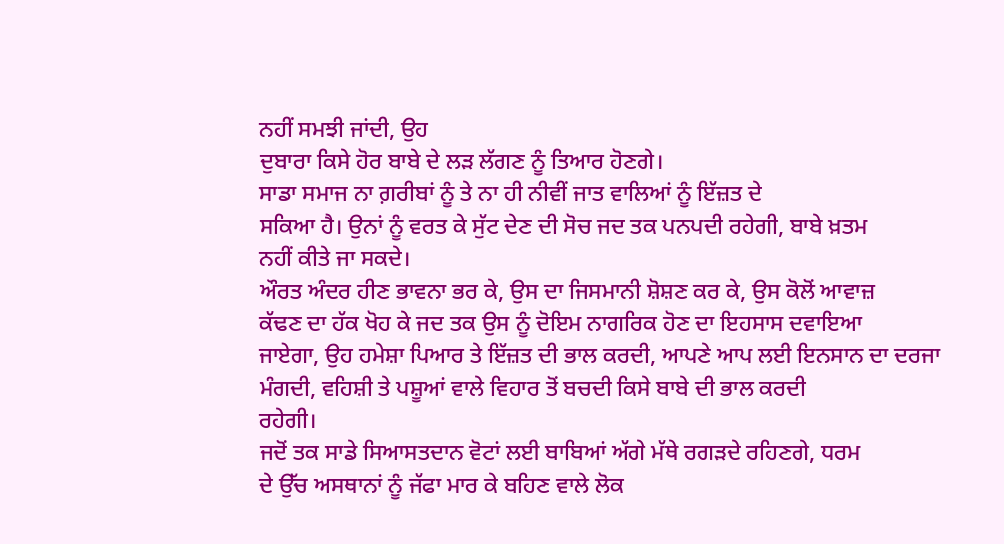ਨਹੀਂ ਸਮਝੀ ਜਾਂਦੀ, ਉਹ
ਦੁਬਾਰਾ ਕਿਸੇ ਹੋਰ ਬਾਬੇ ਦੇ ਲੜ ਲੱਗਣ ਨੂੰ ਤਿਆਰ ਹੋਣਗੇ।
ਸਾਡਾ ਸਮਾਜ ਨਾ ਗ਼ਰੀਬਾਂ ਨੂੰ ਤੇ ਨਾ ਹੀ ਨੀਵੀਂ ਜਾਤ ਵਾਲਿਆਂ ਨੂੰ ਇੱਜ਼ਤ ਦੇ
ਸਕਿਆ ਹੈ। ਉਨਾਂ ਨੂੰ ਵਰਤ ਕੇ ਸੁੱਟ ਦੇਣ ਦੀ ਸੋਚ ਜਦ ਤਕ ਪਨਪਦੀ ਰਹੇਗੀ, ਬਾਬੇ ਖ਼ਤਮ
ਨਹੀਂ ਕੀਤੇ ਜਾ ਸਕਦੇ।
ਔਰਤ ਅੰਦਰ ਹੀਣ ਭਾਵਨਾ ਭਰ ਕੇ, ਉਸ ਦਾ ਜਿਸਮਾਨੀ ਸ਼ੋਸ਼ਣ ਕਰ ਕੇ, ਉਸ ਕੋਲੋਂ ਆਵਾਜ਼
ਕੱਢਣ ਦਾ ਹੱਕ ਖੋਹ ਕੇ ਜਦ ਤਕ ਉਸ ਨੂੰ ਦੋਇਮ ਨਾਗਰਿਕ ਹੋਣ ਦਾ ਇਹਸਾਸ ਦਵਾਇਆ
ਜਾਏਗਾ, ਉਹ ਹਮੇਸ਼ਾ ਪਿਆਰ ਤੇ ਇੱਜ਼ਤ ਦੀ ਭਾਲ ਕਰਦੀ, ਆਪਣੇ ਆਪ ਲਈ ਇਨਸਾਨ ਦਾ ਦਰਜਾ
ਮੰਗਦੀ, ਵਹਿਸ਼ੀ ਤੇ ਪਸ਼ੂਆਂ ਵਾਲੇ ਵਿਹਾਰ ਤੋਂ ਬਚਦੀ ਕਿਸੇ ਬਾਬੇ ਦੀ ਭਾਲ ਕਰਦੀ
ਰਹੇਗੀ।
ਜਦੋਂ ਤਕ ਸਾਡੇ ਸਿਆਸਤਦਾਨ ਵੋਟਾਂ ਲਈ ਬਾਬਿਆਂ ਅੱਗੇ ਮੱਥੇ ਰਗੜਦੇ ਰਹਿਣਗੇ, ਧਰਮ
ਦੇ ਉੱਚ ਅਸਥਾਨਾਂ ਨੂੰ ਜੱਫਾ ਮਾਰ ਕੇ ਬਹਿਣ ਵਾਲੇ ਲੋਕ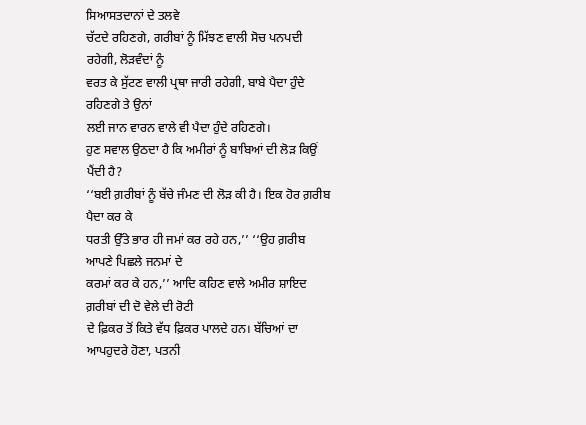ਸਿਆਸਤਦਾਨਾਂ ਦੇ ਤਲਵੇ
ਚੱਟਦੇ ਰਹਿਣਗੇ, ਗਰੀਬਾਂ ਨੂੰ ਮਿੱਝਣ ਵਾਲੀ ਸੋਚ ਪਨਪਦੀ ਰਹੇਗੀ, ਲੋੜਵੰਦਾਂ ਨੂੰ
ਵਰਤ ਕੇ ਸੁੱਟਣ ਵਾਲੀ ਪ੍ਰਥਾ ਜਾਰੀ ਰਹੇਗੀ, ਬਾਬੇ ਪੈਦਾ ਹੁੰਦੇ ਰਹਿਣਗੇ ਤੇ ਉਨਾਂ
ਲਈ ਜਾਨ ਵਾਰਨ ਵਾਲੇ ਵੀ ਪੈਦਾ ਹੁੰਦੇ ਰਹਿਣਗੇ।
ਹੁਣ ਸਵਾਲ ਉਠਦਾ ਹੈ ਕਿ ਅਮੀਰਾਂ ਨੂੰ ਬਾਬਿਆਂ ਦੀ ਲੋੜ ਕਿਉਂ ਪੈਂਦੀ ਹੈ?
‘‘ਬਈ ਗ਼ਰੀਬਾਂ ਨੂੰ ਬੱਚੇ ਜੰਮਣ ਦੀ ਲੋੜ ਕੀ ਹੈ। ਇਕ ਹੋਰ ਗ਼ਰੀਬ ਪੈਦਾ ਕਰ ਕੇ
ਧਰਤੀ ਉੱਤੇ ਭਾਰ ਹੀ ਜਮਾਂ ਕਰ ਰਹੇ ਹਨ,’’ ‘‘ਉਹ ਗ਼ਰੀਬ ਆਪਣੇ ਪਿਛਲੇ ਜਨਮਾਂ ਦੇ
ਕਰਮਾਂ ਕਰ ਕੇ ਹਨ,’’ ਆਦਿ ਕਹਿਣ ਵਾਲੇ ਅਮੀਰ ਸ਼ਾਇਦ ਗ਼ਰੀਬਾਂ ਦੀ ਦੋ ਵੇਲੇ ਦੀ ਰੋਟੀ
ਦੇ ਫ਼ਿਕਰ ਤੋਂ ਕਿਤੇ ਵੱਧ ਫ਼ਿਕਰ ਪਾਲਦੇ ਹਨ। ਬੱਚਿਆਂ ਦਾ ਆਪਹੁਦਰੇ ਹੋਣਾ, ਪਤਨੀ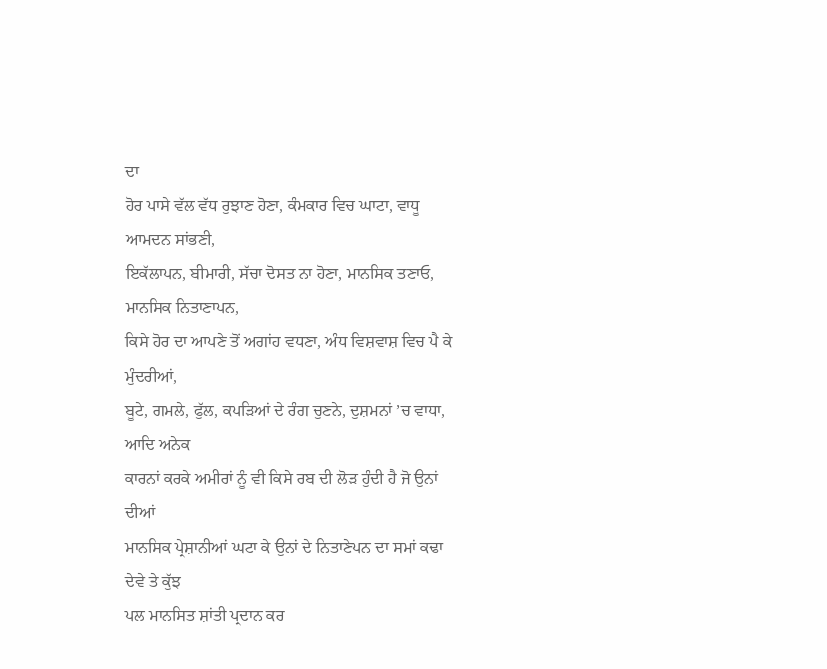ਦਾ
ਹੋਰ ਪਾਸੇ ਵੱਲ ਵੱਧ ਰੁਝਾਣ ਹੋਣਾ, ਕੰਮਕਾਰ ਵਿਚ ਘਾਟਾ, ਵਾਧੂ ਆਮਦਨ ਸਾਂਭਣੀ,
ਇਕੱਲਾਪਨ, ਬੀਮਾਰੀ, ਸੱਚਾ ਦੋਸਤ ਨਾ ਹੋਣਾ, ਮਾਨਸਿਕ ਤਣਾਓ, ਮਾਨਸਿਕ ਨਿਤਾਣਾਪਨ,
ਕਿਸੇ ਹੋਰ ਦਾ ਆਪਣੇ ਤੋਂ ਅਗਾਂਹ ਵਧਣਾ, ਅੰਧ ਵਿਸ਼ਵਾਸ਼ ਵਿਚ ਪੈ ਕੇ ਮੁੰਦਰੀਆਂ,
ਬੂਟੇ, ਗਮਲੇ, ਫੁੱਲ, ਕਪੜਿਆਂ ਦੇ ਰੰਗ ਚੁਣਨੇ, ਦੁਸ਼ਮਨਾਂ ’ਚ ਵਾਧਾ, ਆਦਿ ਅਨੇਕ
ਕਾਰਨਾਂ ਕਰਕੇ ਅਮੀਰਾਂ ਨੂੰ ਵੀ ਕਿਸੇ ਰਬ ਦੀ ਲੋੜ ਹੁੰਦੀ ਹੈ ਜੋ ਉਨਾਂ ਦੀਆਂ
ਮਾਨਸਿਕ ਪ੍ਰੇਸ਼ਾਨੀਆਂ ਘਟਾ ਕੇ ਉਨਾਂ ਦੇ ਨਿਤਾਣੇਪਨ ਦਾ ਸਮਾਂ ਕਢਾ ਦੇਵੇ ਤੇ ਕੁੱਝ
ਪਲ ਮਾਨਸਿਤ ਸ਼ਾਂਤੀ ਪ੍ਰਦਾਨ ਕਰ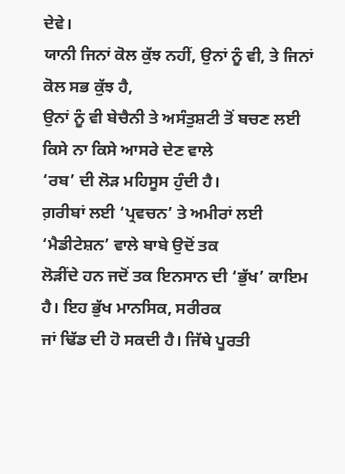ਦੇਵੇ।
ਯਾਨੀ ਜਿਨਾਂ ਕੋਲ ਕੁੱਝ ਨਹੀਂ, ਉਨਾਂ ਨੂੰ ਵੀ, ਤੇ ਜਿਨਾਂ ਕੋਲ ਸਭ ਕੁੱਝ ਹੈ,
ਉਨਾਂ ਨੂੰ ਵੀ ਬੇਚੈਨੀ ਤੇ ਅਸੰਤੁਸ਼ਟੀ ਤੋਂ ਬਚਣ ਲਈ ਕਿਸੇ ਨਾ ਕਿਸੇ ਆਸਰੇ ਦੇਣ ਵਾਲੇ
‘ਰਬ’ ਦੀ ਲੋੜ ਮਹਿਸੂਸ ਹੁੰਦੀ ਹੈ।
ਗ਼ਰੀਬਾਂ ਲਈ ‘ਪ੍ਰਵਚਨ’ ਤੇ ਅਮੀਰਾਂ ਲਈ ‘ਮੈਡੀਟੇਸ਼ਨ’ ਵਾਲੇ ਬਾਬੇ ਉਦੋਂ ਤਕ
ਲੋੜੀਂਦੇ ਹਨ ਜਦੋਂ ਤਕ ਇਨਸਾਨ ਦੀ ‘ਭੁੱਖ’ ਕਾਇਮ ਹੈ। ਇਹ ਭੁੱਖ ਮਾਨਸਿਕ, ਸਰੀਰਕ
ਜਾਂ ਢਿੱਡ ਦੀ ਹੋ ਸਕਦੀ ਹੈ। ਜਿੱਥੇ ਪੂਰਤੀ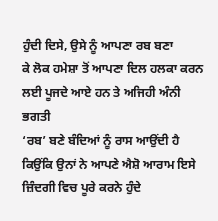ਹੁੰਦੀ ਦਿਸੇ, ਉਸੇ ਨੂੰ ਆਪਣਾ ਰਬ ਬਣਾ
ਕੇ ਲੋਕ ਹਮੇਸ਼ਾ ਤੋਂ ਆਪਣਾ ਦਿਲ ਹਲਕਾ ਕਰਨ ਲਈ ਪੂਜਦੇ ਆਏ ਹਨ ਤੇ ਅਜਿਹੀ ਅੰਨੀ ਭਗਤੀ
‘ਰਬ’ ਬਣੇ ਬੰਦਿਆਂ ਨੂੰ ਰਾਸ ਆਉਂਦੀ ਹੈ ਕਿਉਂਕਿ ਉਨਾਂ ਨੇ ਆਪਣੇ ਐਸ਼ੋ ਆਰਾਮ ਇਸੇ
ਜ਼ਿੰਦਗੀ ਵਿਚ ਪੂਰੇ ਕਰਨੇ ਹੁੰਦੇ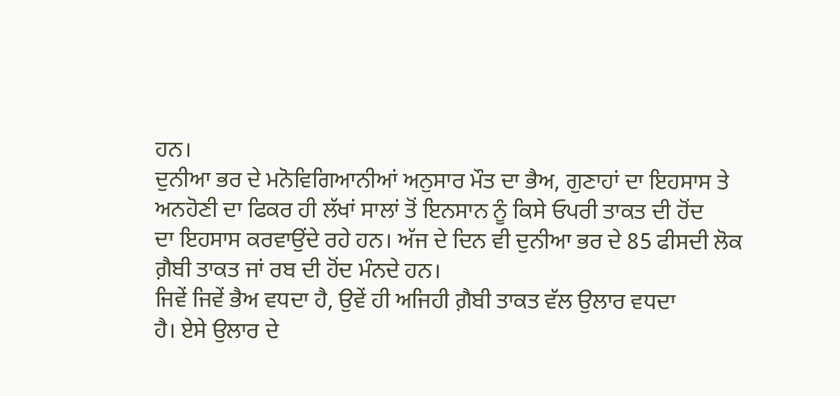ਹਨ।
ਦੁਨੀਆ ਭਰ ਦੇ ਮਨੋਵਿਗਿਆਨੀਆਂ ਅਨੁਸਾਰ ਮੌਤ ਦਾ ਭੈਅ, ਗੁਣਾਹਾਂ ਦਾ ਇਹਸਾਸ ਤੇ
ਅਨਹੋਣੀ ਦਾ ਫਿਕਰ ਹੀ ਲੱਖਾਂ ਸਾਲਾਂ ਤੋਂ ਇਨਸਾਨ ਨੂੰ ਕਿਸੇ ਓਪਰੀ ਤਾਕਤ ਦੀ ਹੋਂਦ
ਦਾ ਇਹਸਾਸ ਕਰਵਾਉਂਦੇ ਰਹੇ ਹਨ। ਅੱਜ ਦੇ ਦਿਨ ਵੀ ਦੁਨੀਆ ਭਰ ਦੇ 85 ਫੀਸਦੀ ਲੋਕ
ਗ਼ੈਬੀ ਤਾਕਤ ਜਾਂ ਰਬ ਦੀ ਹੋਂਦ ਮੰਨਦੇ ਹਨ।
ਜਿਵੇਂ ਜਿਵੇਂ ਭੈਅ ਵਧਦਾ ਹੈ, ਉਵੇਂ ਹੀ ਅਜਿਹੀ ਗ਼ੈਬੀ ਤਾਕਤ ਵੱਲ ਉਲਾਰ ਵਧਦਾ
ਹੈ। ਏਸੇ ਉਲਾਰ ਦੇ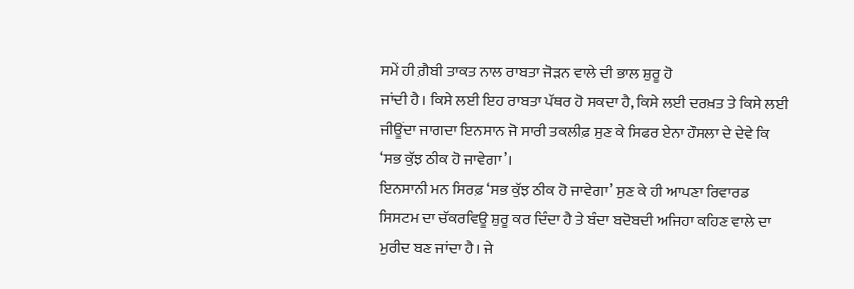ਸਮੇਂ ਹੀ ਗ਼ੈਬੀ ਤਾਕਤ ਨਾਲ ਰਾਬਤਾ ਜੋੜਨ ਵਾਲੇ ਦੀ ਭਾਲ ਸ਼ੁਰੂ ਹੋ
ਜਾਂਦੀ ਹੈ। ਕਿਸੇ ਲਈ ਇਹ ਰਾਬਤਾ ਪੱਥਰ ਹੋ ਸਕਦਾ ਹੈ, ਕਿਸੇ ਲਈ ਦਰਖ਼ਤ ਤੇ ਕਿਸੇ ਲਈ
ਜੀਊਂਦਾ ਜਾਗਦਾ ਇਨਸਾਨ ਜੋ ਸਾਰੀ ਤਕਲੀਫ਼ ਸੁਣ ਕੇ ਸਿਫਰ ਏਨਾ ਹੌਸਲਾ ਦੇ ਦੇਵੇ ਕਿ
‘ਸਭ ਕੁੱਝ ਠੀਕ ਹੋ ਜਾਵੇਗਾ’।
ਇਨਸਾਨੀ ਮਨ ਸਿਰਫ਼ ‘ਸਭ ਕੁੱਝ ਠੀਕ ਹੋ ਜਾਵੇਗਾ’ ਸੁਣ ਕੇ ਹੀ ਆਪਣਾ ਰਿਵਾਰਡ
ਸਿਸਟਮ ਦਾ ਚੱਕਰਵਿਊ ਸ਼ੁਰੂ ਕਰ ਦਿੰਦਾ ਹੈ ਤੇ ਬੰਦਾ ਬਦੋਬਦੀ ਅਜਿਹਾ ਕਹਿਣ ਵਾਲੇ ਦਾ
ਮੁਰੀਦ ਬਣ ਜਾਂਦਾ ਹੈ। ਜੇ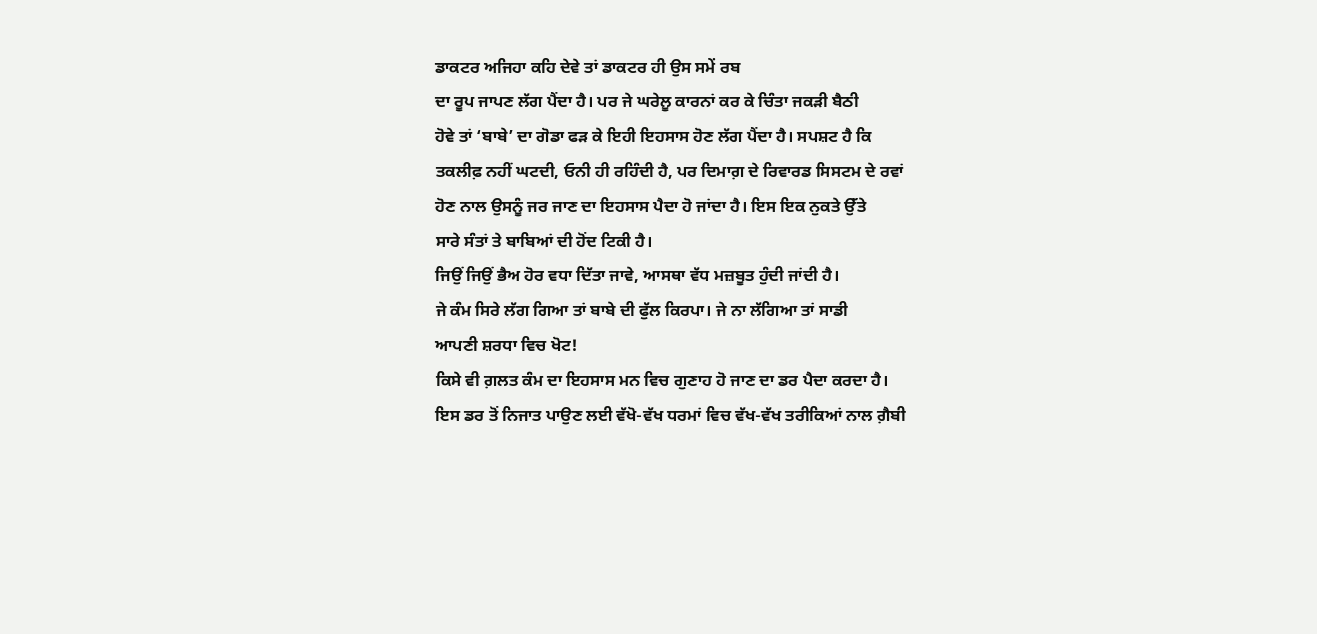ਡਾਕਟਰ ਅਜਿਹਾ ਕਹਿ ਦੇਵੇ ਤਾਂ ਡਾਕਟਰ ਹੀ ਉਸ ਸਮੇਂ ਰਬ
ਦਾ ਰੂਪ ਜਾਪਣ ਲੱਗ ਪੈਂਦਾ ਹੈ। ਪਰ ਜੇ ਘਰੇਲੂ ਕਾਰਨਾਂ ਕਰ ਕੇ ਚਿੰਤਾ ਜਕੜੀ ਬੈਠੀ
ਹੋਵੇ ਤਾਂ ‘ਬਾਬੇ’ ਦਾ ਗੋਡਾ ਫੜ ਕੇ ਇਹੀ ਇਹਸਾਸ ਹੋਣ ਲੱਗ ਪੈਂਦਾ ਹੈ। ਸਪਸ਼ਟ ਹੈ ਕਿ
ਤਕਲੀਫ਼ ਨਹੀਂ ਘਟਦੀ, ਓਨੀ ਹੀ ਰਹਿੰਦੀ ਹੈ, ਪਰ ਦਿਮਾਗ਼ ਦੇ ਰਿਵਾਰਡ ਸਿਸਟਮ ਦੇ ਰਵਾਂ
ਹੋਣ ਨਾਲ ਉਸਨੂੰ ਜਰ ਜਾਣ ਦਾ ਇਹਸਾਸ ਪੈਦਾ ਹੋ ਜਾਂਦਾ ਹੈ। ਇਸ ਇਕ ਨੁਕਤੇ ਉੱਤੇ
ਸਾਰੇ ਸੰਤਾਂ ਤੇ ਬਾਬਿਆਂ ਦੀ ਹੋਂਦ ਟਿਕੀ ਹੈ।
ਜਿਉਂ ਜਿਉਂ ਭੈਅ ਹੋਰ ਵਧਾ ਦਿੱਤਾ ਜਾਵੇ, ਆਸਥਾ ਵੱਧ ਮਜ਼ਬੂਤ ਹੁੰਦੀ ਜਾਂਦੀ ਹੈ।
ਜੇ ਕੰਮ ਸਿਰੇ ਲੱਗ ਗਿਆ ਤਾਂ ਬਾਬੇ ਦੀ ਫੁੱਲ ਕਿਰਪਾ। ਜੇ ਨਾ ਲੱਗਿਆ ਤਾਂ ਸਾਡੀ
ਆਪਣੀ ਸ਼ਰਧਾ ਵਿਚ ਖੋਟ!
ਕਿਸੇ ਵੀ ਗ਼ਲਤ ਕੰਮ ਦਾ ਇਹਸਾਸ ਮਨ ਵਿਚ ਗੁਣਾਹ ਹੋ ਜਾਣ ਦਾ ਡਰ ਪੈਦਾ ਕਰਦਾ ਹੈ।
ਇਸ ਡਰ ਤੋਂ ਨਿਜਾਤ ਪਾਉਣ ਲਈ ਵੱਖੋ-ਵੱਖ ਧਰਮਾਂ ਵਿਚ ਵੱਖ-ਵੱਖ ਤਰੀਕਿਆਂ ਨਾਲ ਗ਼ੈਬੀ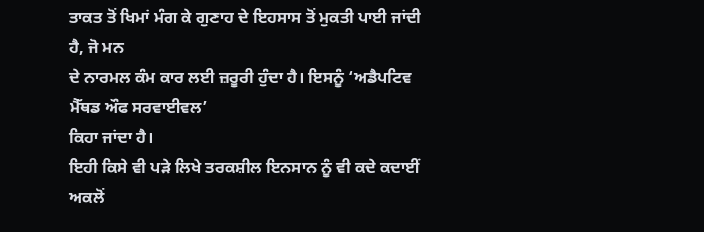ਤਾਕਤ ਤੋਂ ਖਿਮਾਂ ਮੰਗ ਕੇ ਗੁਣਾਹ ਦੇ ਇਹਸਾਸ ਤੋਂ ਮੁਕਤੀ ਪਾਈ ਜਾਂਦੀ ਹੈ, ਜੋ ਮਨ
ਦੇ ਨਾਰਮਲ ਕੰਮ ਕਾਰ ਲਈ ਜ਼ਰੂਰੀ ਹੁੰਦਾ ਹੈ। ਇਸਨੂੰ ‘ਅਡੈਪਟਿਵ ਮੈੱਥਡ ਔਫ ਸਰਵਾਈਵਲ’
ਕਿਹਾ ਜਾਂਦਾ ਹੈ।
ਇਹੀ ਕਿਸੇ ਵੀ ਪੜੇ ਲਿਖੇ ਤਰਕਸ਼ੀਲ ਇਨਸਾਨ ਨੂੰ ਵੀ ਕਦੇ ਕਦਾਈਂ ਅਕਲੋਂ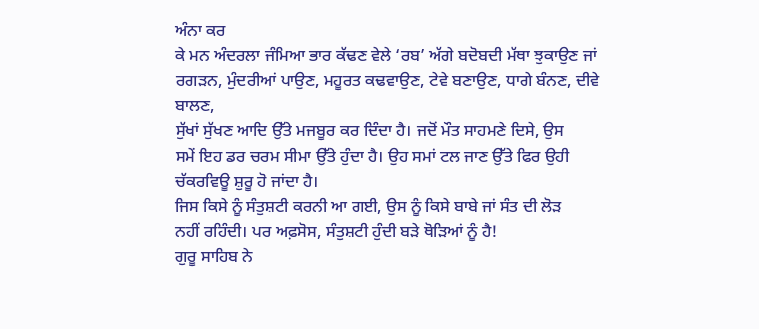ਅੰਨਾ ਕਰ
ਕੇ ਮਨ ਅੰਦਰਲਾ ਜੰਮਿਆ ਭਾਰ ਕੱਢਣ ਵੇਲੇ ‘ਰਬ’ ਅੱਗੇ ਬਦੋਬਦੀ ਮੱਥਾ ਝੁਕਾਉਣ ਜਾਂ
ਰਗੜਨ, ਮੁੰਦਰੀਆਂ ਪਾਉਣ, ਮਹੂਰਤ ਕਢਵਾਉਣ, ਟੇਵੇ ਬਣਾਉਣ, ਧਾਗੇ ਬੰਨਣ, ਦੀਵੇ ਬਾਲਣ,
ਸੁੱਖਾਂ ਸੁੱਖਣ ਆਦਿ ਉੱਤੇ ਮਜਬੂਰ ਕਰ ਦਿੰਦਾ ਹੈ। ਜਦੋਂ ਮੌਤ ਸਾਹਮਣੇ ਦਿਸੇ, ਉਸ
ਸਮੇਂ ਇਹ ਡਰ ਚਰਮ ਸੀਮਾ ਉੱਤੇ ਹੁੰਦਾ ਹੈ। ਉਹ ਸਮਾਂ ਟਲ ਜਾਣ ਉੱਤੇ ਫਿਰ ਉਹੀ
ਚੱਕਰਵਿਊ ਸ਼ੁਰੂ ਹੋ ਜਾਂਦਾ ਹੈ।
ਜਿਸ ਕਿਸੇ ਨੂੰ ਸੰਤੁਸ਼ਟੀ ਕਰਨੀ ਆ ਗਈ, ਉਸ ਨੂੰ ਕਿਸੇ ਬਾਬੇ ਜਾਂ ਸੰਤ ਦੀ ਲੋੜ
ਨਹੀਂ ਰਹਿੰਦੀ। ਪਰ ਅਫ਼ਸੋਸ, ਸੰਤੁਸ਼ਟੀ ਹੁੰਦੀ ਬੜੇ ਥੋੜਿਆਂ ਨੂੰ ਹੈ!
ਗੁਰੂ ਸਾਹਿਬ ਨੇ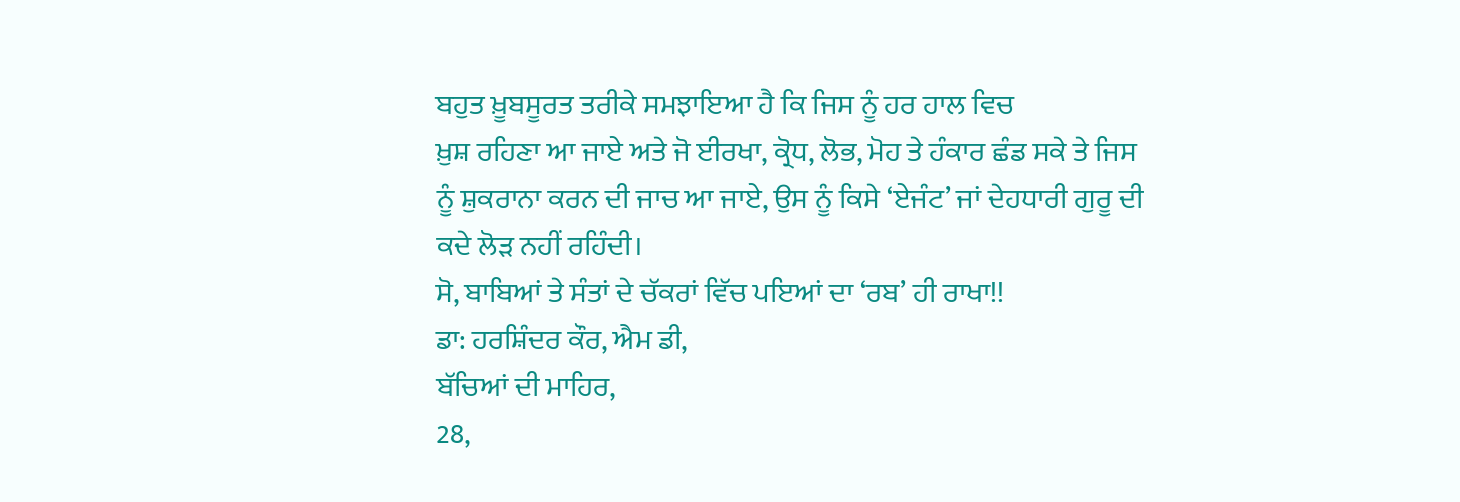ਬਹੁਤ ਖ਼ੂਬਸੂਰਤ ਤਰੀਕੇ ਸਮਝਾਇਆ ਹੈ ਕਿ ਜਿਸ ਨੂੰ ਹਰ ਹਾਲ ਵਿਚ
ਖ਼ੁਸ਼ ਰਹਿਣਾ ਆ ਜਾਏ ਅਤੇ ਜੋ ਈਰਖਾ, ਕ੍ਰੋਧ, ਲੋਭ, ਮੋਹ ਤੇ ਹੰਕਾਰ ਛੰਡ ਸਕੇ ਤੇ ਜਿਸ
ਨੂੰ ਸ਼ੁਕਰਾਨਾ ਕਰਨ ਦੀ ਜਾਚ ਆ ਜਾਏ, ਉਸ ਨੂੰ ਕਿਸੇ ‘ਏਜੰਟ’ ਜਾਂ ਦੇਹਧਾਰੀ ਗੁਰੂ ਦੀ
ਕਦੇ ਲੋੜ ਨਹੀਂ ਰਹਿੰਦੀ।
ਸੋ, ਬਾਬਿਆਂ ਤੇ ਸੰਤਾਂ ਦੇ ਚੱਕਰਾਂ ਵਿੱਚ ਪਇਆਂ ਦਾ ‘ਰਬ’ ਹੀ ਰਾਖਾ!!
ਡਾ: ਹਰਸ਼ਿੰਦਰ ਕੌਰ, ਐਮ ਡੀ,
ਬੱਚਿਆਂ ਦੀ ਮਾਹਿਰ,
28,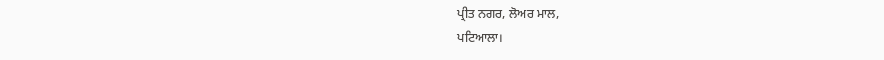ਪ੍ਰੀਤ ਨਗਰ, ਲੋਅਰ ਮਾਲ,
ਪਟਿਆਲਾ।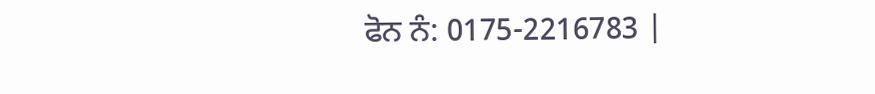ਫੋਨ ਨੰ: 0175-2216783 |